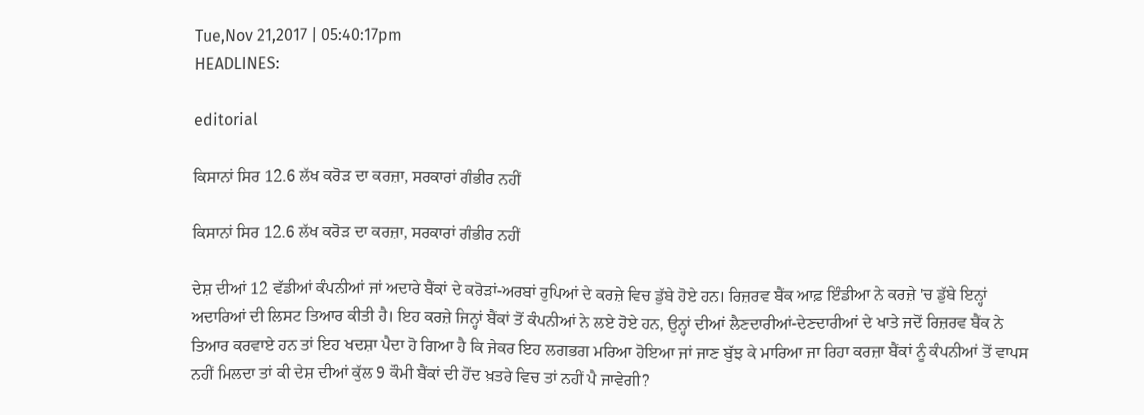Tue,Nov 21,2017 | 05:40:17pm
HEADLINES:

editorial

ਕਿਸਾਨਾਂ ਸਿਰ 12.6 ਲੱਖ ਕਰੋੜ ਦਾ ਕਰਜ਼ਾ, ਸਰਕਾਰਾਂ ਗੰਭੀਰ ਨਹੀਂ

ਕਿਸਾਨਾਂ ਸਿਰ 12.6 ਲੱਖ ਕਰੋੜ ਦਾ ਕਰਜ਼ਾ, ਸਰਕਾਰਾਂ ਗੰਭੀਰ ਨਹੀਂ

ਦੇਸ਼ ਦੀਆਂ 12 ਵੱਡੀਆਂ ਕੰਪਨੀਆਂ ਜਾਂ ਅਦਾਰੇ ਬੈਂਕਾਂ ਦੇ ਕਰੋੜਾਂ-ਅਰਬਾਂ ਰੁਪਿਆਂ ਦੇ ਕਰਜ਼ੇ ਵਿਚ ਡੁੱਬੇ ਹੋਏ ਹਨ। ਰਿਜ਼ਰਵ ਬੈਂਕ ਆਫ਼ ਇੰਡੀਆ ਨੇ ਕਰਜ਼ੇ 'ਚ ਡੁੱਬੇ ਇਨ੍ਹਾਂ ਅਦਾਰਿਆਂ ਦੀ ਲਿਸਟ ਤਿਆਰ ਕੀਤੀ ਹੈ। ਇਹ ਕਰਜ਼ੇ ਜਿਨ੍ਹਾਂ ਬੈਂਕਾਂ ਤੋਂ ਕੰਪਨੀਆਂ ਨੇ ਲਏ ਹੋਏ ਹਨ, ਉਨ੍ਹਾਂ ਦੀਆਂ ਲੈਣਦਾਰੀਆਂ-ਦੇਣਦਾਰੀਆਂ ਦੇ ਖਾਤੇ ਜਦੋਂ ਰਿਜ਼ਰਵ ਬੈਂਕ ਨੇ ਤਿਆਰ ਕਰਵਾਏ ਹਨ ਤਾਂ ਇਹ ਖਦਸ਼ਾ ਪੈਦਾ ਹੋ ਗਿਆ ਹੈ ਕਿ ਜੇਕਰ ਇਹ ਲਗਭਗ ਮਰਿਆ ਹੋਇਆ ਜਾਂ ਜਾਣ ਬੁੱਝ ਕੇ ਮਾਰਿਆ ਜਾ ਰਿਹਾ ਕਰਜ਼ਾ ਬੈਂਕਾਂ ਨੂੰ ਕੰਪਨੀਆਂ ਤੋਂ ਵਾਪਸ ਨਹੀਂ ਮਿਲਦਾ ਤਾਂ ਕੀ ਦੇਸ਼ ਦੀਆਂ ਕੁੱਲ 9 ਕੌਮੀ ਬੈਂਕਾਂ ਦੀ ਹੋਂਦ ਖ਼ਤਰੇ ਵਿਚ ਤਾਂ ਨਹੀਂ ਪੈ ਜਾਵੇਗੀ?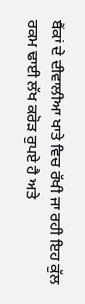ਬੈਂਕਾਂ ਦੇ ਦੀਵਾਲੀਆ ਖਾਤੇ ਵਿਚ ਰੱਖੀ ਜਾ ਰਹੀ ਇਹ ਕੁੱਲ ਰਕਮ ਢਾਈ ਲੱਖ ਕਰੋੜ ਰੁਪਏ ਹੈ ਅਤੇ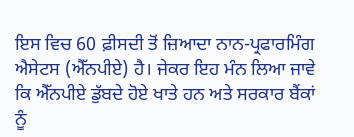ਇਸ ਵਿਚ 60 ਫ਼ੀਸਦੀ ਤੋਂ ਜ਼ਿਆਦਾ ਨਾਨ-ਪ੍ਰਫਾਰਮਿੰਗ ਐਸੇਟਸ (ਐੱਨਪੀਏ) ਹੈ। ਜੇਕਰ ਇਹ ਮੰਨ ਲਿਆ ਜਾਵੇ ਕਿ ਐੱਨਪੀਏ ਡੁੱਬਦੇ ਹੋਏ ਖਾਤੇ ਹਨ ਅਤੇ ਸਰਕਾਰ ਬੈਂਕਾਂ ਨੂੰ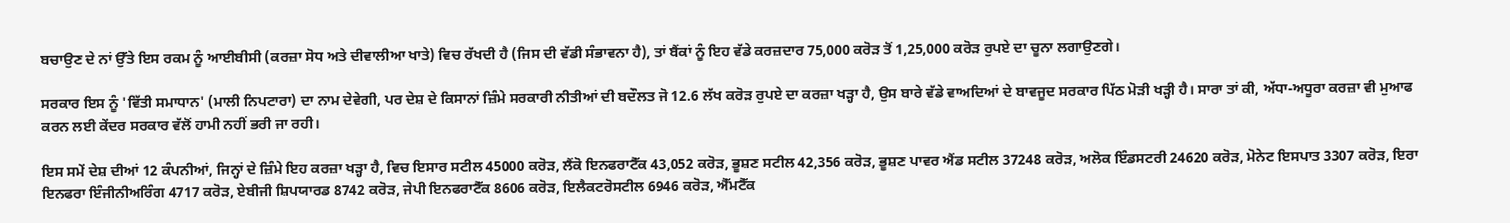ਬਚਾਉਣ ਦੇ ਨਾਂ ਉੱਤੇ ਇਸ ਰਕਮ ਨੂੰ ਆਈਬੀਸੀ (ਕਰਜ਼ਾ ਸੋਧ ਅਤੇ ਦੀਵਾਲੀਆ ਖਾਤੇ) ਵਿਚ ਰੱਖਦੀ ਹੈ (ਜਿਸ ਦੀ ਵੱਡੀ ਸੰਭਾਵਨਾ ਹੈ), ਤਾਂ ਬੈਂਕਾਂ ਨੂੰ ਇਹ ਵੱਡੇ ਕਰਜ਼ਦਾਰ 75,000 ਕਰੋੜ ਤੋਂ 1,25,000 ਕਰੋੜ ਰੁਪਏ ਦਾ ਚੂਨਾ ਲਗਾਉਣਗੇ।

ਸਰਕਾਰ ਇਸ ਨੂੰ 'ਵਿੱਤੀ ਸਮਾਧਾਨ' (ਮਾਲੀ ਨਿਪਟਾਰਾ) ਦਾ ਨਾਮ ਦੇਵੇਗੀ, ਪਰ ਦੇਸ਼ ਦੇ ਕਿਸਾਨਾਂ ਜ਼ਿੰਮੇ ਸਰਕਾਰੀ ਨੀਤੀਆਂ ਦੀ ਬਦੌਲਤ ਜੋ 12.6 ਲੱਖ ਕਰੋੜ ਰੁਪਏ ਦਾ ਕਰਜ਼ਾ ਖੜ੍ਹਾ ਹੈ, ਉਸ ਬਾਰੇ ਵੱਡੇ ਵਾਅਦਿਆਂ ਦੇ ਬਾਵਜੂਦ ਸਰਕਾਰ ਪਿੱਠ ਮੋੜੀ ਖੜ੍ਹੀ ਹੈ। ਸਾਰਾ ਤਾਂ ਕੀ, ਅੱਧਾ-ਅਧੂਰਾ ਕਰਜ਼ਾ ਵੀ ਮੁਆਫ ਕਰਨ ਲਈ ਕੇਂਦਰ ਸਰਕਾਰ ਵੱਲੋਂ ਹਾਮੀ ਨਹੀਂ ਭਰੀ ਜਾ ਰਹੀ।

ਇਸ ਸਮੇਂ ਦੇਸ਼ ਦੀਆਂ 12 ਕੰਪਨੀਆਂ, ਜਿਨ੍ਹਾਂ ਦੇ ਜ਼ਿੰਮੇ ਇਹ ਕਰਜ਼ਾ ਖੜ੍ਹਾ ਹੈ, ਵਿਚ ਇਸਾਰ ਸਟੀਲ 45000 ਕਰੋੜ, ਲੈਂਕੋ ਇਨਫਰਾਟੈੱਕ 43,052 ਕਰੋੜ, ਭੂਸ਼ਣ ਸਟੀਲ 42,356 ਕਰੋੜ, ਭੂਸ਼ਣ ਪਾਵਰ ਐਂਡ ਸਟੀਲ 37248 ਕਰੋੜ, ਅਲੋਕ ਇੰਡਸਟਰੀ 24620 ਕਰੋੜ, ਮੋਨੇਟ ਇਸਪਾਤ 3307 ਕਰੋੜ, ਇਰਾ ਇਨਫਰਾ ਇੰਜੀਨੀਅਰਿੰਗ 4717 ਕਰੋੜ, ਏਬੀਜੀ ਸ਼ਿਪਯਾਰਡ 8742 ਕਰੋੜ, ਜੇਪੀ ਇਨਫਰਾਟੈੱਕ 8606 ਕਰੋੜ, ਇਲੈਕਟਰੋਸਟੀਲ 6946 ਕਰੋੜ, ਐੱਮਟੈੱਕ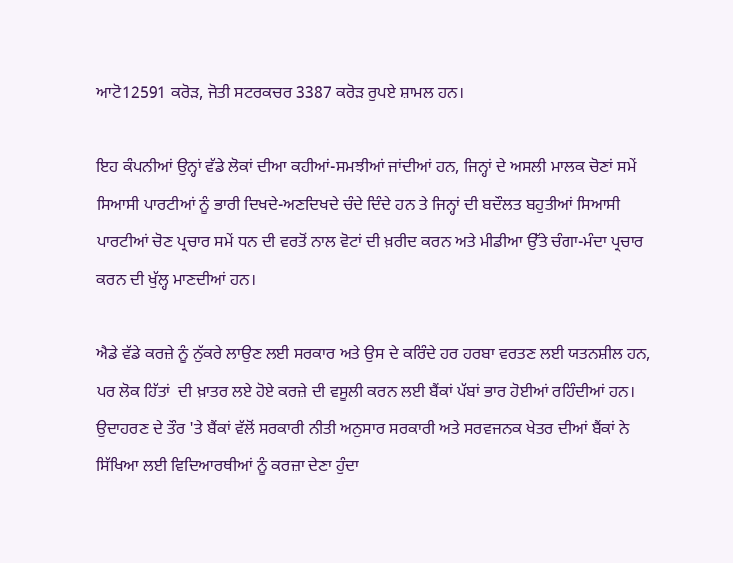ਆਟੋ12591 ਕਰੋੜ, ਜੋਤੀ ਸਟਰਕਚਰ 3387 ਕਰੋੜ ਰੁਪਏ ਸ਼ਾਮਲ ਹਨ।

ਇਹ ਕੰਪਨੀਆਂ ਉਨ੍ਹਾਂ ਵੱਡੇ ਲੋਕਾਂ ਦੀਆ ਕਹੀਆਂ-ਸਮਝੀਆਂ ਜਾਂਦੀਆਂ ਹਨ, ਜਿਨ੍ਹਾਂ ਦੇ ਅਸਲੀ ਮਾਲਕ ਚੋਣਾਂ ਸਮੇਂ ਸਿਆਸੀ ਪਾਰਟੀਆਂ ਨੂੰ ਭਾਰੀ ਦਿਖਦੇ-ਅਣਦਿਖਦੇ ਚੰਦੇ ਦਿੰਦੇ ਹਨ ਤੇ ਜਿਨ੍ਹਾਂ ਦੀ ਬਦੌਲਤ ਬਹੁਤੀਆਂ ਸਿਆਸੀ ਪਾਰਟੀਆਂ ਚੋਣ ਪ੍ਰਚਾਰ ਸਮੇਂ ਧਨ ਦੀ ਵਰਤੋਂ ਨਾਲ ਵੋਟਾਂ ਦੀ ਖ਼ਰੀਦ ਕਰਨ ਅਤੇ ਮੀਡੀਆ ਉੱਤੇ ਚੰਗਾ-ਮੰਦਾ ਪ੍ਰਚਾਰ ਕਰਨ ਦੀ ਖੁੱਲ੍ਹ ਮਾਣਦੀਆਂ ਹਨ।

ਐਡੇ ਵੱਡੇ ਕਰਜ਼ੇ ਨੂੰ ਨੁੱਕਰੇ ਲਾਉਣ ਲਈ ਸਰਕਾਰ ਅਤੇ ਉਸ ਦੇ ਕਰਿੰਦੇ ਹਰ ਹਰਬਾ ਵਰਤਣ ਲਈ ਯਤਨਸ਼ੀਲ ਹਨ, ਪਰ ਲੋਕ ਹਿੱਤਾਂ  ਦੀ ਖ਼ਾਤਰ ਲਏ ਹੋਏ ਕਰਜ਼ੇ ਦੀ ਵਸੂਲੀ ਕਰਨ ਲਈ ਬੈਂਕਾਂ ਪੱਬਾਂ ਭਾਰ ਹੋਈਆਂ ਰਹਿੰਦੀਆਂ ਹਨ। ਉਦਾਹਰਣ ਦੇ ਤੌਰ 'ਤੇ ਬੈਂਕਾਂ ਵੱਲੋਂ ਸਰਕਾਰੀ ਨੀਤੀ ਅਨੁਸਾਰ ਸਰਕਾਰੀ ਅਤੇ ਸਰਵਜਨਕ ਖੇਤਰ ਦੀਆਂ ਬੈਂਕਾਂ ਨੇ ਸਿੱਖਿਆ ਲਈ ਵਿਦਿਆਰਥੀਆਂ ਨੂੰ ਕਰਜ਼ਾ ਦੇਣਾ ਹੁੰਦਾ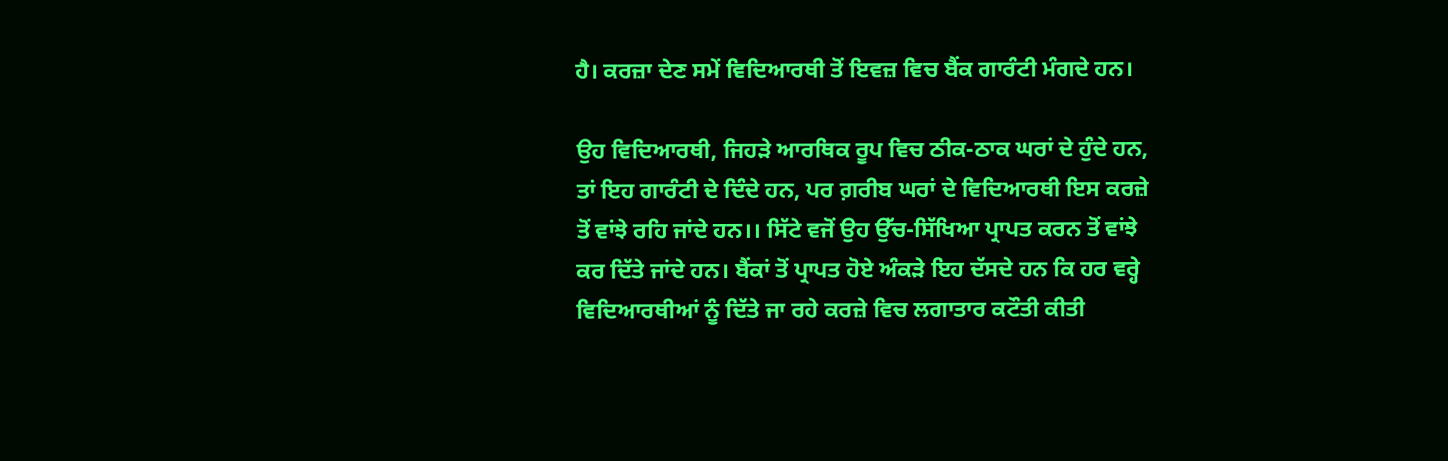ਹੈ। ਕਰਜ਼ਾ ਦੇਣ ਸਮੇਂ ਵਿਦਿਆਰਥੀ ਤੋਂ ਇਵਜ਼ ਵਿਚ ਬੈਂਕ ਗਾਰੰਟੀ ਮੰਗਦੇ ਹਨ।

ਉਹ ਵਿਦਿਆਰਥੀ, ਜਿਹੜੇ ਆਰਥਿਕ ਰੂਪ ਵਿਚ ਠੀਕ-ਠਾਕ ਘਰਾਂ ਦੇ ਹੁੰਦੇ ਹਨ, ਤਾਂ ਇਹ ਗਾਰੰਟੀ ਦੇ ਦਿੰਦੇ ਹਨ, ਪਰ ਗ਼ਰੀਬ ਘਰਾਂ ਦੇ ਵਿਦਿਆਰਥੀ ਇਸ ਕਰਜ਼ੇ ਤੋਂ ਵਾਂਝੇ ਰਹਿ ਜਾਂਦੇ ਹਨ।। ਸਿੱਟੇ ਵਜੋਂ ਉਹ ਉੱਚ-ਸਿੱਖਿਆ ਪ੍ਰਾਪਤ ਕਰਨ ਤੋਂ ਵਾਂਝੇ ਕਰ ਦਿੱਤੇ ਜਾਂਦੇ ਹਨ। ਬੈਂਕਾਂ ਤੋਂ ਪ੍ਰਾਪਤ ਹੋਏ ਅੰਕੜੇ ਇਹ ਦੱਸਦੇ ਹਨ ਕਿ ਹਰ ਵਰ੍ਹੇ ਵਿਦਿਆਰਥੀਆਂ ਨੂੰ ਦਿੱਤੇ ਜਾ ਰਹੇ ਕਰਜ਼ੇ ਵਿਚ ਲਗਾਤਾਰ ਕਟੌਤੀ ਕੀਤੀ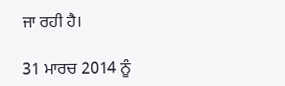ਜਾ ਰਹੀ ਹੈ।

31 ਮਾਰਚ 2014 ਨੂੰ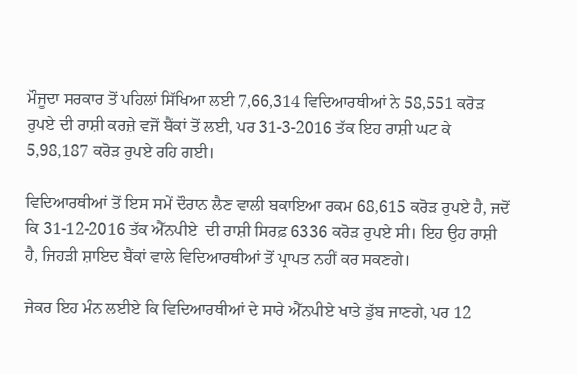ਮੌਜੂਦਾ ਸਰਕਾਰ ਤੋਂ ਪਹਿਲਾਂ ਸਿੱਖਿਆ ਲਈ 7,66,314 ਵਿਦਿਆਰਥੀਆਂ ਨੇ 58,551 ਕਰੋੜ ਰੁਪਏ ਦੀ ਰਾਸ਼ੀ ਕਰਜ਼ੇ ਵਜੋਂ ਬੈਂਕਾਂ ਤੋਂ ਲਈ, ਪਰ 31-3-2016 ਤੱਕ ਇਹ ਰਾਸ਼ੀ ਘਟ ਕੇ 5,98,187 ਕਰੋੜ ਰੁਪਏ ਰਹਿ ਗਈ।

ਵਿਦਿਆਰਥੀਆਂ ਤੋਂ ਇਸ ਸਮੇਂ ਦੌਰਾਨ ਲੈਣ ਵਾਲੀ ਬਕਾਇਆ ਰਕਮ 68,615 ਕਰੋੜ ਰੁਪਏ ਹੈ, ਜਦੋਂ ਕਿ 31-12-2016 ਤੱਕ ਐੱਨਪੀਏ  ਦੀ ਰਾਸ਼ੀ ਸਿਰਫ਼ 6336 ਕਰੋੜ ਰੁਪਏ ਸੀ। ਇਹ ਉਹ ਰਾਸ਼ੀ ਹੈ, ਜਿਹੜੀ ਸ਼ਾਇਦ ਬੈਂਕਾਂ ਵਾਲੇ ਵਿਦਿਆਰਥੀਆਂ ਤੋਂ ਪ੍ਰਾਪਤ ਨਹੀਂ ਕਰ ਸਕਣਗੇ।

ਜੇਕਰ ਇਹ ਮੰਨ ਲਈਏ ਕਿ ਵਿਦਿਆਰਥੀਆਂ ਦੇ ਸਾਰੇ ਐੱਨਪੀਏ ਖਾਤੇ ਡੁੱਬ ਜਾਣਗੇ, ਪਰ 12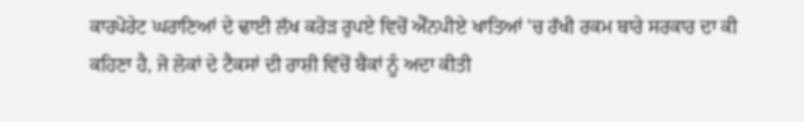ਕਾਰਪੋਰੇਟ ਘਰਾਣਿਆਂ ਦੇ ਢਾਈ ਲੱਖ ਕਰੋੜ ਰੁਪਏ ਵਿਚੋਂ ਐੱਨਪੀਏ ਖਾਤਿਆਂ 'ਚ ਰੱਖੀ ਰਕਮ ਬਾਰੇ ਸਰਕਾਰ ਦਾ ਕੀ ਕਹਿਣਾ ਹੈ, ਜੋ ਲੋਕਾਂ ਦੇ ਟੈਕਸਾਂ ਦੀ ਰਾਸ਼ੀ ਵਿੱਚੋਂ ਬੈਂਕਾਂ ਨੂੰ ਅਦਾ ਕੀਤੀ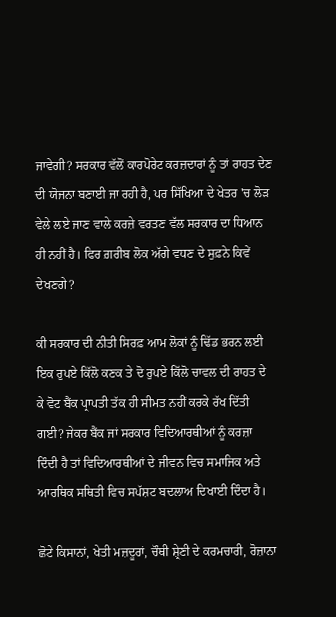ਜਾਵੇਗੀ? ਸਰਕਾਰ ਵੱਲੋਂ ਕਾਰਪੋਰੇਟ ਕਰਜ਼ਦਾਰਾਂ ਨੂੰ ਤਾਂ ਰਾਹਤ ਦੇਣ ਦੀ ਯੋਜਨਾ ਬਣਾਈ ਜਾ ਰਹੀ ਹੈ, ਪਰ ਸਿੱਖਿਆ ਦੇ ਖੇਤਰ 'ਚ ਲੋੜ ਵੇਲੇ ਲਏ ਜਾਣ ਵਾਲੇ ਕਰਜ਼ੇ ਵਰਤਣ ਵੱਲ ਸਰਕਾਰ ਦਾ ਧਿਆਨ ਹੀ ਨਹੀਂ ਹੈ। ਫਿਰ ਗ਼ਰੀਬ ਲੋਕ ਅੱਗੇ ਵਧਣ ਦੇ ਸੁਫ਼ਨੇ ਕਿਵੇਂ ਦੇਖਣਗੇ?

ਕੀ ਸਰਕਾਰ ਦੀ ਨੀਤੀ ਸਿਰਫ਼ ਆਮ ਲੋਕਾਂ ਨੂੰ ਢਿੱਡ ਭਰਨ ਲਈ ਇਕ ਰੁਪਏ ਕਿੱਲੋ ਕਣਕ ਤੇ ਦੋ ਰੁਪਏ ਕਿੱਲੋ ਚਾਵਲ ਦੀ ਰਾਹਤ ਦੇ ਕੇ ਵੋਟ ਬੈਂਕ ਪ੍ਰਾਪਤੀ ਤੱਕ ਹੀ ਸੀਮਤ ਨਹੀਂ ਕਰਕੇ ਰੱਖ ਦਿੱਤੀ ਗਈ? ਜੇਕਰ ਬੈਂਕ ਜਾਂ ਸਰਕਾਰ ਵਿਦਿਆਰਥੀਆਂ ਨੂੰ ਕਰਜ਼ਾ ਦਿੰਦੀ ਹੈ ਤਾਂ ਵਿਦਿਆਰਥੀਆਂ ਦੇ ਜੀਵਨ ਵਿਚ ਸਮਾਜਿਕ ਅਤੇ ਆਰਥਿਕ ਸਥਿਤੀ ਵਿਚ ਸਪੱਸ਼ਟ ਬਦਲਾਅ ਦਿਖਾਈ ਦਿੰਦਾ ਹੈ।

ਛੋਟੇ ਕਿਸਾਨਾਂ, ਖੇਤੀ ਮਜ਼ਦੂਰਾਂ, ਚੌਥੀ ਸ਼੍ਰੇਣੀ ਦੇ ਕਰਮਚਾਰੀ, ਰੋਜ਼ਾਨਾ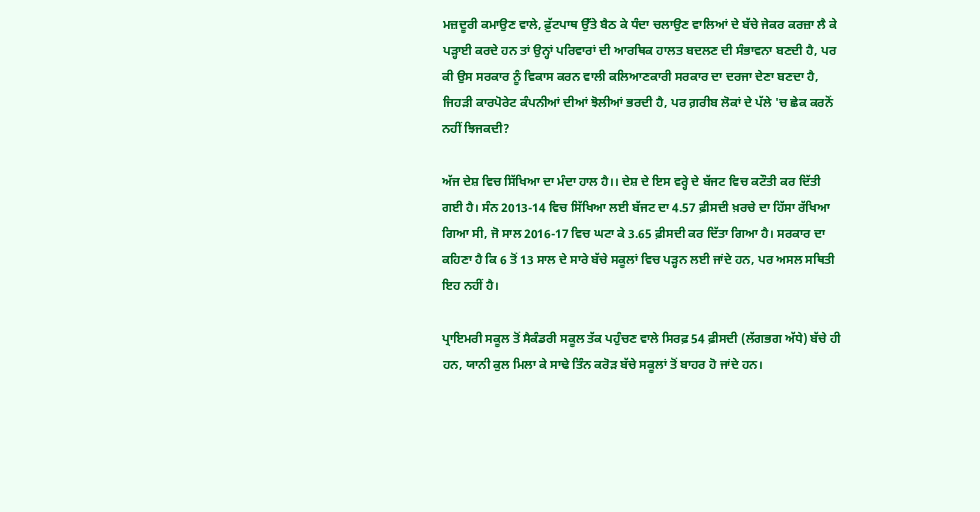ਮਜ਼ਦੂਰੀ ਕਮਾਉਣ ਵਾਲੇ, ਫ਼ੁੱਟਪਾਥ ਉੱਤੇ ਬੈਠ ਕੇ ਧੰਦਾ ਚਲਾਉਣ ਵਾਲਿਆਂ ਦੇ ਬੱਚੇ ਜੇਕਰ ਕਰਜ਼ਾ ਲੈ ਕੇ ਪੜ੍ਹਾਈ ਕਰਦੇ ਹਨ ਤਾਂ ਉਨ੍ਹਾਂ ਪਰਿਵਾਰਾਂ ਦੀ ਆਰਥਿਕ ਹਾਲਤ ਬਦਲਣ ਦੀ ਸੰਭਾਵਨਾ ਬਣਦੀ ਹੈ, ਪਰ ਕੀ ਉਸ ਸਰਕਾਰ ਨੂੰ ਵਿਕਾਸ ਕਰਨ ਵਾਲੀ ਕਲਿਆਣਕਾਰੀ ਸਰਕਾਰ ਦਾ ਦਰਜਾ ਦੇਣਾ ਬਣਦਾ ਹੈ, ਜਿਹੜੀ ਕਾਰਪੋਰੇਟ ਕੰਪਨੀਆਂ ਦੀਆਂ ਝੋਲੀਆਂ ਭਰਦੀ ਹੈ, ਪਰ ਗ਼ਰੀਬ ਲੋਕਾਂ ਦੇ ਪੱਲੇ 'ਚ ਛੇਕ ਕਰਨੋਂ ਨਹੀਂ ਝਿਜਕਦੀ?

ਅੱਜ ਦੇਸ਼ ਵਿਚ ਸਿੱਖਿਆ ਦਾ ਮੰਦਾ ਹਾਲ ਹੈ।। ਦੇਸ਼ ਦੇ ਇਸ ਵਰ੍ਹੇ ਦੇ ਬੱਜਟ ਵਿਚ ਕਟੌਤੀ ਕਰ ਦਿੱਤੀ ਗਈ ਹੈ। ਸੰਨ 2013-14 ਵਿਚ ਸਿੱਖਿਆ ਲਈ ਬੱਜਟ ਦਾ 4.57 ਫ਼ੀਸਦੀ ਖ਼ਰਚੇ ਦਾ ਹਿੱਸਾ ਰੱਖਿਆ ਗਿਆ ਸੀ, ਜੋ ਸਾਲ 2016-17 ਵਿਚ ਘਟਾ ਕੇ 3.65 ਫ਼ੀਸਦੀ ਕਰ ਦਿੱਤਾ ਗਿਆ ਹੈ। ਸਰਕਾਰ ਦਾ ਕਹਿਣਾ ਹੈ ਕਿ 6 ਤੋਂ 13 ਸਾਲ ਦੇ ਸਾਰੇ ਬੱਚੇ ਸਕੂਲਾਂ ਵਿਚ ਪੜ੍ਹਨ ਲਈ ਜਾਂਦੇ ਹਨ, ਪਰ ਅਸਲ ਸਥਿਤੀ ਇਹ ਨਹੀਂ ਹੈ।

ਪ੍ਰਾਇਮਰੀ ਸਕੂਲ ਤੋਂ ਸੈਕੰਡਰੀ ਸਕੂਲ ਤੱਕ ਪਹੁੰਚਣ ਵਾਲੇ ਸਿਰਫ਼ 54 ਫ਼ੀਸਦੀ (ਲੱਗਭਗ ਅੱਧੇ) ਬੱਚੇ ਹੀ ਹਨ, ਯਾਨੀ ਕੁਲ ਮਿਲਾ ਕੇ ਸਾਢੇ ਤਿੰਨ ਕਰੋੜ ਬੱਚੇ ਸਕੂਲਾਂ ਤੋਂ ਬਾਹਰ ਹੋ ਜਾਂਦੇ ਹਨ।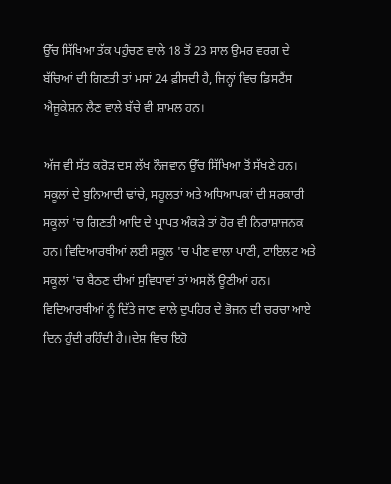ਉੱਚ ਸਿੱਖਿਆ ਤੱਕ ਪਹੁੰਚਣ ਵਾਲੇ 18 ਤੋਂ 23 ਸਾਲ ਉਮਰ ਵਰਗ ਦੇ ਬੱਚਿਆਂ ਦੀ ਗਿਣਤੀ ਤਾਂ ਮਸਾਂ 24 ਫ਼ੀਸਦੀ ਹੈ, ਜਿਨ੍ਹਾਂ ਵਿਚ ਡਿਸਟੈਂਸ ਐਜੂਕੇਸ਼ਨ ਲੈਣ ਵਾਲੇ ਬੱਚੇ ਵੀ ਸ਼ਾਮਲ ਹਨ।

ਅੱਜ ਵੀ ਸੱਤ ਕਰੋੜ ਦਸ ਲੱਖ ਨੌਜਵਾਨ ਉੱਚ ਸਿੱਖਿਆ ਤੋਂ ਸੱਖਣੇ ਹਨ। ਸਕੂਲਾਂ ਦੇ ਬੁਨਿਆਦੀ ਢਾਂਚੇ, ਸਹੂਲਤਾਂ ਅਤੇ ਅਧਿਆਪਕਾਂ ਦੀ ਸਰਕਾਰੀ ਸਕੂਲਾਂ 'ਚ ਗਿਣਤੀ ਆਦਿ ਦੇ ਪ੍ਰਾਪਤ ਅੰਕੜੇ ਤਾਂ ਹੋਰ ਵੀ ਨਿਰਾਸ਼ਾਜਨਕ ਹਨ। ਵਿਦਿਆਰਥੀਆਂ ਲਈ ਸਕੂਲ 'ਚ ਪੀਣ ਵਾਲਾ ਪਾਣੀ, ਟਾਇਲਟ ਅਤੇ ਸਕੂਲਾਂ 'ਚ ਬੈਠਣ ਦੀਆਂ ਸੁਵਿਧਾਵਾਂ ਤਾਂ ਅਸਲੋਂ ਊਣੀਆਂ ਹਨ। ਵਿਦਿਆਰਥੀਆਂ ਨੂੰ ਦਿੱਤੇ ਜਾਣ ਵਾਲੇ ਦੁਪਹਿਰ ਦੇ ਭੋਜਨ ਦੀ ਚਰਚਾ ਆਏ ਦਿਨ ਹੁੰਦੀ ਰਹਿੰਦੀ ਹੈ।।ਦੇਸ਼ ਵਿਚ ਇਹੋ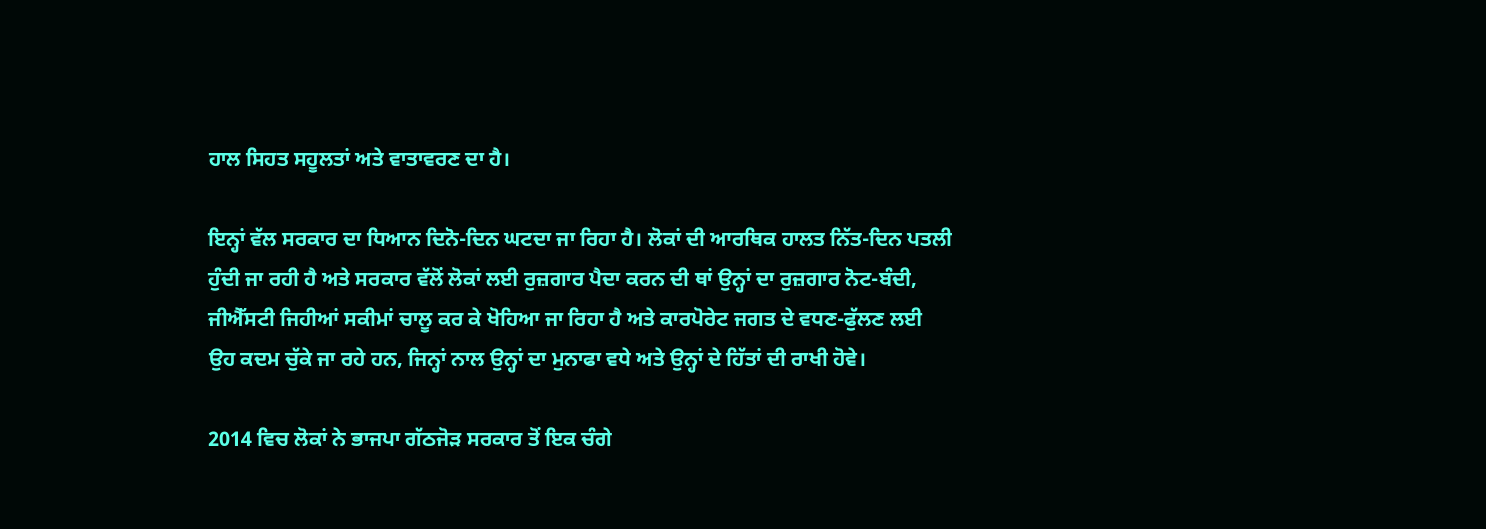ਹਾਲ ਸਿਹਤ ਸਹੂਲਤਾਂ ਅਤੇ ਵਾਤਾਵਰਣ ਦਾ ਹੈ।

ਇਨ੍ਹਾਂ ਵੱਲ ਸਰਕਾਰ ਦਾ ਧਿਆਨ ਦਿਨੋ-ਦਿਨ ਘਟਦਾ ਜਾ ਰਿਹਾ ਹੈ। ਲੋਕਾਂ ਦੀ ਆਰਥਿਕ ਹਾਲਤ ਨਿੱਤ-ਦਿਨ ਪਤਲੀ ਹੁੰਦੀ ਜਾ ਰਹੀ ਹੈ ਅਤੇ ਸਰਕਾਰ ਵੱਲੋਂ ਲੋਕਾਂ ਲਈ ਰੁਜ਼ਗਾਰ ਪੈਦਾ ਕਰਨ ਦੀ ਥਾਂ ਉਨ੍ਹਾਂ ਦਾ ਰੁਜ਼ਗਾਰ ਨੋਟ-ਬੰਦੀ, ਜੀਐੱਸਟੀ ਜਿਹੀਆਂ ਸਕੀਮਾਂ ਚਾਲੂ ਕਰ ਕੇ ਖੋਹਿਆ ਜਾ ਰਿਹਾ ਹੈ ਅਤੇ ਕਾਰਪੋਰੇਟ ਜਗਤ ਦੇ ਵਧਣ-ਫੁੱਲਣ ਲਈ ਉਹ ਕਦਮ ਚੁੱਕੇ ਜਾ ਰਹੇ ਹਨ, ਜਿਨ੍ਹਾਂ ਨਾਲ ਉਨ੍ਹਾਂ ਦਾ ਮੁਨਾਫਾ ਵਧੇ ਅਤੇ ਉਨ੍ਹਾਂ ਦੇ ਹਿੱਤਾਂ ਦੀ ਰਾਖੀ ਹੋਵੇ।

2014 ਵਿਚ ਲੋਕਾਂ ਨੇ ਭਾਜਪਾ ਗੱਠਜੋੜ ਸਰਕਾਰ ਤੋਂ ਇਕ ਚੰਗੇ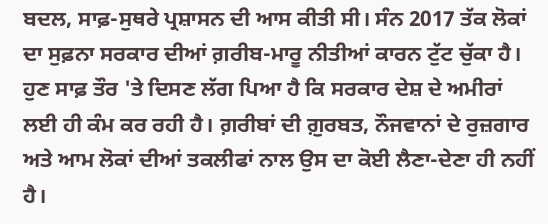ਬਦਲ, ਸਾਫ਼-ਸੁਥਰੇ ਪ੍ਰਸ਼ਾਸਨ ਦੀ ਆਸ ਕੀਤੀ ਸੀ। ਸੰਨ 2017 ਤੱਕ ਲੋਕਾਂ ਦਾ ਸੁਫ਼ਨਾ ਸਰਕਾਰ ਦੀਆਂ ਗ਼ਰੀਬ-ਮਾਰੂ ਨੀਤੀਆਂ ਕਾਰਨ ਟੁੱਟ ਚੁੱਕਾ ਹੈ। ਹੁਣ ਸਾਫ਼ ਤੌਰ 'ਤੇ ਦਿਸਣ ਲੱਗ ਪਿਆ ਹੈ ਕਿ ਸਰਕਾਰ ਦੇਸ਼ ਦੇ ਅਮੀਰਾਂ ਲਈ ਹੀ ਕੰਮ ਕਰ ਰਹੀ ਹੈ। ਗ਼ਰੀਬਾਂ ਦੀ ਗ਼ੁਰਬਤ, ਨੌਜਵਾਨਾਂ ਦੇ ਰੁਜ਼ਗਾਰ ਅਤੇ ਆਮ ਲੋਕਾਂ ਦੀਆਂ ਤਕਲੀਫਾਂ ਨਾਲ ਉਸ ਦਾ ਕੋਈ ਲੈਣਾ-ਦੇਣਾ ਹੀ ਨਹੀਂ ਹੈ।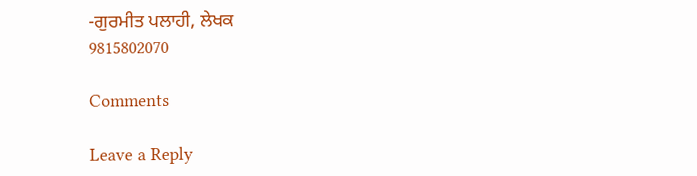-ਗੁਰਮੀਤ ਪਲਾਹੀ, ਲੇਖਕ
9815802070

Comments

Leave a Reply